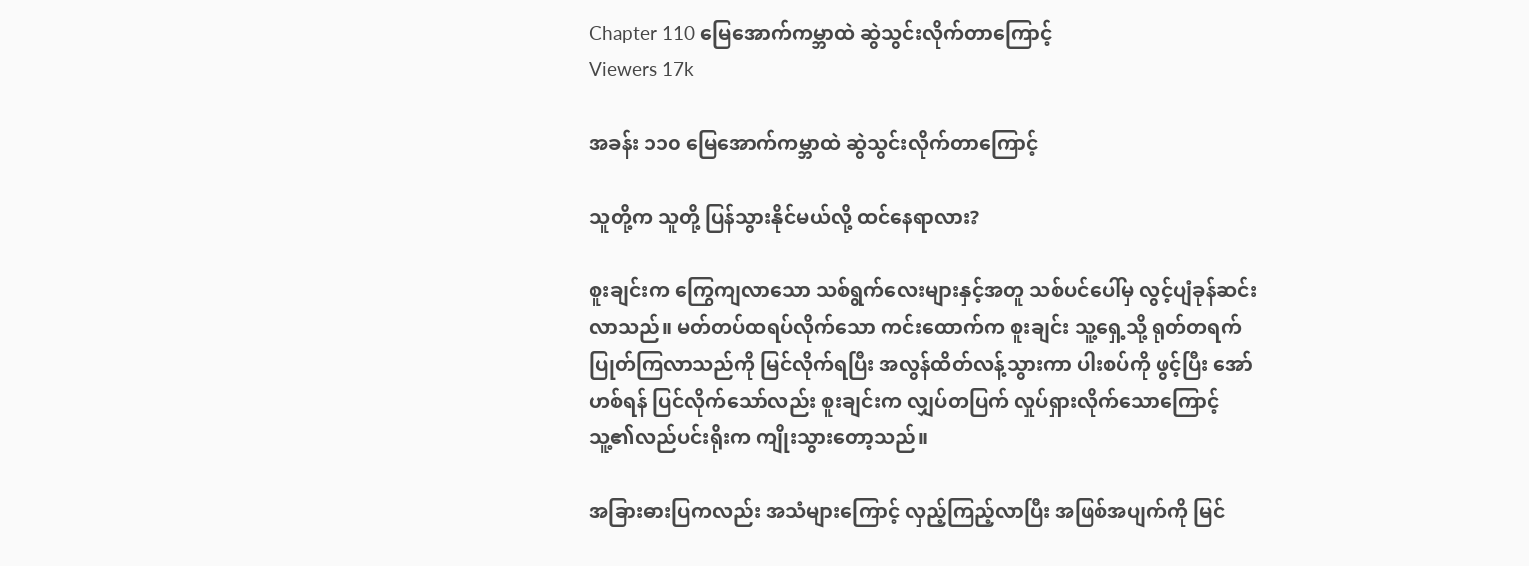Chapter 110 မြေအောက်ကမ္ဘာထဲ ဆွဲသွင်းလိုက်တာကြောင့်
Viewers 17k

အခန်း ၁၁၀ မြေအောက်ကမ္ဘာထဲ ဆွဲသွင်းလိုက်တာကြောင့်

သူတို့က သူတို့ ပြန်သွားနိုင်မယ်လို့ ထင်နေရာလား?

စူးချင်းက ကြွေကျလာသော သစ်ရွက်လေးများနှင့်အတူ သစ်ပင်ပေါ်မှ လွင့်ပျံခုန်ဆင်းလာသည်။ မတ်တပ်ထရပ်လိုက်သော ကင်းထောက်က စူးချင်း သူ့ရှေ့သို့ ရုတ်တရက် ပြုတ်ကြလာသည်ကို မြင်လိုက်ရပြီး အလွန်ထိတ်လန့်သွားကာ ပါးစပ်ကို ဖွင့်ပြီး အော်ဟစ်ရန် ပြင်လိုက်သော်လည်း စူးချင်းက လျှပ်တပြက် လှုပ်ရှားလိုက်သောကြောင့် သူ့၏လည်ပင်းရိုးက ကျိုးသွားတော့သည်။

အခြားဓားပြကလည်း အသံများကြောင့် လှည့်ကြည့်လာပြီး အဖြစ်အပျက်ကို မြင်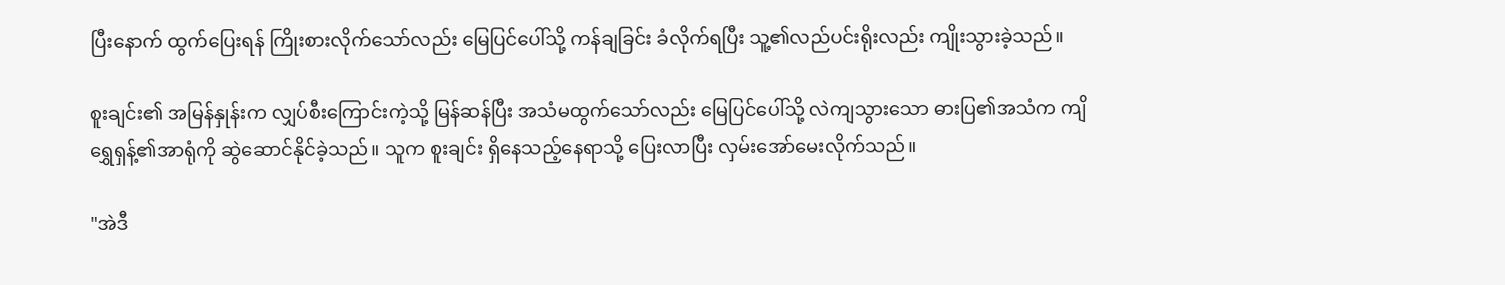ပြီးနောက် ထွက်ပြေးရန် ကြိုးစားလိုက်သော်လည်း မြေပြင်ပေါ်သို့ ကန်ချခြင်း ခံလိုက်ရပြီး သူ့၏လည်ပင်းရိုးလည်း ကျိုးသွားခဲ့သည်။

စူးချင်း၏ အမြန်နှုန်းက လျှပ်စီးကြောင်းကဲ့သို့ မြန်ဆန်ပြီး အသံမထွက်သော်လည်း မြေပြင်ပေါ်သို့ လဲကျသွားသော ဓားပြ၏အသံက ကျိရွှေရှန့်၏အာရုံကို ဆွဲဆောင်နိုင်ခဲ့သည်။ သူက စူးချင်း ရှိနေသည့်နေရာသို့ ပြေးလာပြီး လှမ်းအော်မေးလိုက်သည်။

"အဲဒီ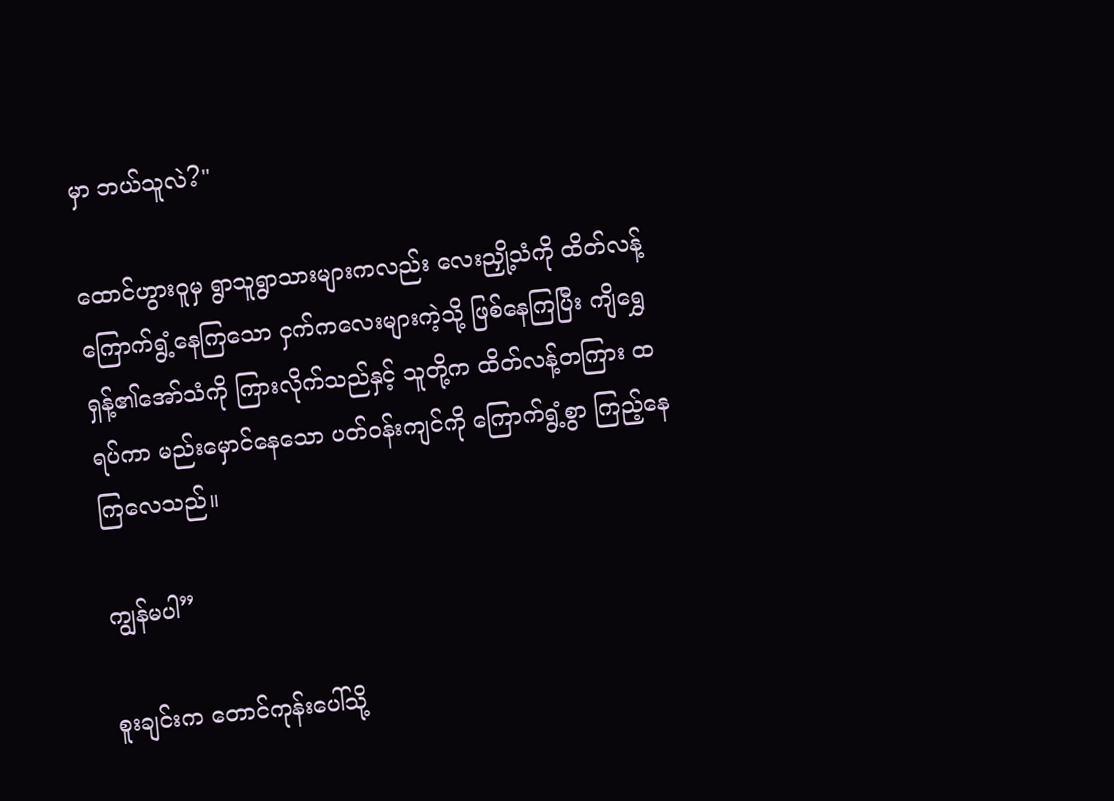မှာ ဘယ်သူလဲ?"

ထောင်ဟွားဝူမှ ရွာသူရွာသားများကလည်း လေးညှို့သံကို ထိတ်လန့်ကြောက်ရွံ့နေကြသော ငှက်ကလေးများကဲ့သို့ ဖြစ်နေကြပြီး ကျိရွှေရှန့်၏အော်သံကို ကြားလိုက်သည်နှင့် သူတို့က ထိတ်လန့်တကြား ထရပ်ကာ မည်းမှောင်နေသော ပတ်ဝန်းကျင်ကို ကြောက်ရွံ့စွာ ကြည့်နေကြလေသည်။

ကျွန်မပါ”

စူးချင်းက တောင်ကုန်းပေါ်သို့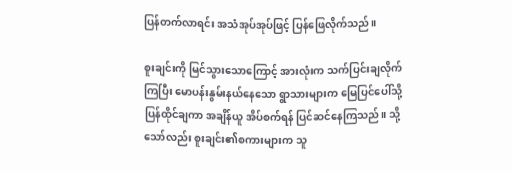ပြန်တက်လာရင်း အသံအုပ်အုပ်ဖြင့် ပြန်ဖြေလိုက်သည်။

စူးချင်းကို မြင်သွားသောကြောင့် အားလုံးက သက်ပြင်းချလိုက်ကြပြီး မောပန်းနွမ်းနယ်နေသော ရွာသားများက မြေပြင်ပေါ်သို့ ပြန်ထိုင်ချကာ အချိန်ယူ အိပ်စက်ရန် ပြင်ဆင်နေကြသည်။ သို့သော်လည်း စူးချင်း၏စကားများက သူ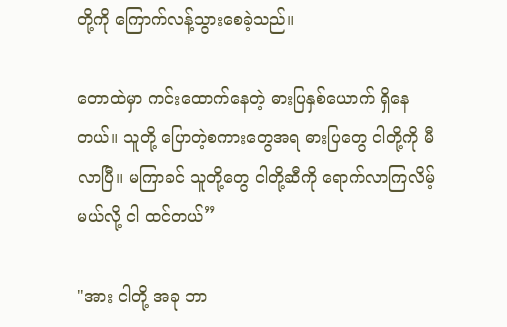တို့ကို ကြောက်လန့်သွားစေခဲ့သည်။

တောထဲမှာ ကင်းထောက်နေတဲ့ ဓားပြနှစ်ယောက် ရှိနေတယ်။ သူတို့ ပြောတဲ့စကားတွေအရ ဓားပြတွေ ငါတို့ကို မီလာပြီ။ မကြာခင် သူတို့တွေ ငါတို့ဆီကို ရောက်လာကြလိမ့်မယ်လို့ ငါ ထင်တယ်”

"အား ငါတို့ အခု ဘာ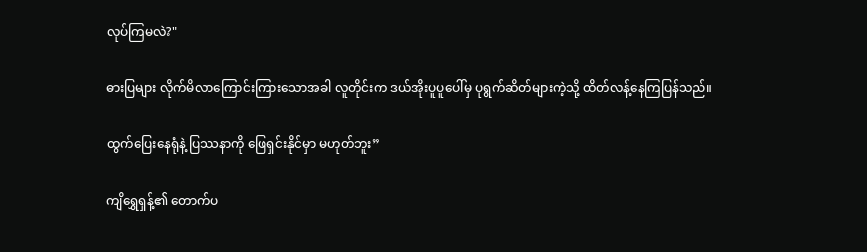လုပ်ကြမလဲ?"

ဓားပြများ လိုက်မိလာကြောင်းကြားသောအခါ လူတိုင်းက ဒယ်အိုးပူပူပေါ်မှ ပုရွက်ဆိတ်များကဲ့သို့ ထိတ်လန့်နေကြပြန်သည်။

ထွက်ပြေးနေရုံနဲ့ ပြဿနာကို ဖြေရှင်းနိုင်မှာ မဟုတ်ဘူး”

ကျိရွှေရှန့်၏ တောက်ပ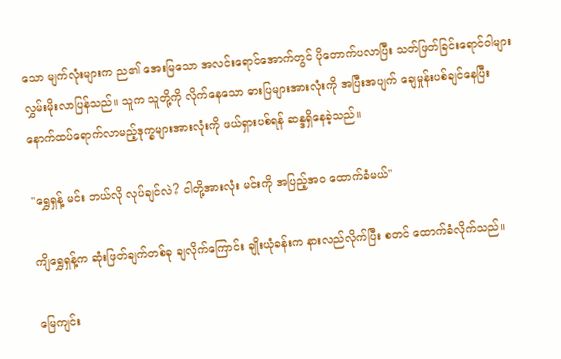သော မျက်လုံးများက ည၏ အေးမြသော အလင်းရောင်အောက်တွင် ပိုတောက်ပလာပြီး သတ်ဖြတ်ခြင်းရောင်ဝါများ လွှမ်းမိုးလာပြန်သည်။ သူက သူတို့ကို လိုက်နေသော ဓားပြများအားလုံးကို အပြီးအပျက် ချေမှုန်းပစ်ချင်နေပြီး နောက်ထပ်ရောက်လာမည့်ဒုက္ခများအားလုံးကို ဖယ်ရှားပစ်ရန် ဆန္ဒရှိနေခဲ့သည်။

"ရွှေရှန့် မင်း ဘယ်လို လုပ်ချင်လဲ? ငါတို့အားလုံး မင်းကို အပြည့်အဝ ထောက်ခံမယ်"

ကျိရွှေရှန့်က ဆုံးဖြတ်ချက်တစ်ခု ချလိုက်ကြောင်း ချိုးယုံခန်းက နားလည်လိုက်ပြီး စတင် ထောက်ခံလိုက်သည်။

မြေကျင်း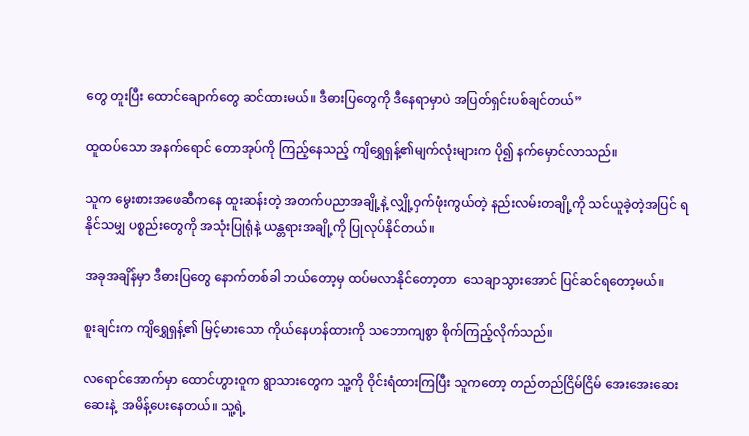တွေ တူးပြီး ထောင်ချောက်တွေ ဆင်ထားမယ်။ ဒီဓားပြတွေကို ဒီနေရာမှာပဲ အပြတ်ရှင်းပစ်ချင်တယ်”

ထူထပ်သော အနက်ရောင် တောအုပ်ကို ကြည့်နေသည့် ကျိရွှေရှန့်၏မျက်လုံးများက ပို၍ နက်မှောင်လာသည်။

သူက မွေးစားအဖေဆီကနေ ထူးဆန်းတဲ့ အတက်ပညာအချို့နဲ့ လျှို့ဝှက်ဖုံးကွယ်တဲ့ နည်းလမ်းတချို့ကို သင်ယူခဲ့တဲ့အပြင် ရနိုင်သမျှ ပစ္စည်းတွေကို အသုံးပြုရုံနဲ့ ယန္တရားအချို့ကို ပြုလုပ်နိုင်တယ်။

အခုအချိန်မှာ ဒီဓားပြတွေ နောက်တစ်ခါ ဘယ်တော့မှ ထပ်မလာနိုင်တော့တာ  သေချာသွားအောင် ပြင်ဆင်ရတော့မယ်။

စူးချင်းက ကျိရွှေရှန့်၏ မြင့်မားသော ကိုယ်နေဟန်ထားကို သဘောကျစွာ စိုက်ကြည့်လိုက်သည်။

လရောင်အောက်မှာ ထောင်ဟွားဝူက ရွာသားတွေက သူ့ကို ဝိုင်းရံထားကြပြီး သူကတော့ တည်တည်ငြိမ်ငြိမ် အေးအေးဆေးဆေးနဲ့  အမိန့်ပေးနေတယ်။ သူ့ရဲ့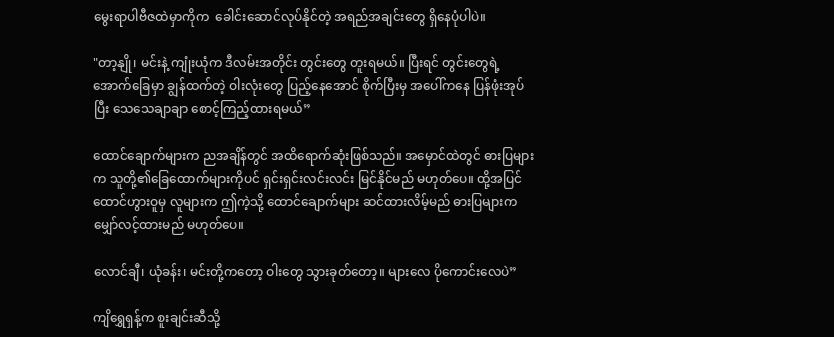မွေးရာပါဗီဇထဲမှာကိုက  ခေါင်းဆောင်လုပ်နိုင်တဲ့ အရည်အချင်းတွေ ရှိနေပုံပါပဲ။

"တာ့နျို၊ မင်းနဲ့ ကျုံးယုံက ဒီလမ်းအတိုင်း တွင်းတွေ တူးရမယ်။ ပြီးရင် တွင်းတွေရဲ့အောက်ခြေမှာ ချွန်ထက်တဲ့ ဝါးလုံးတွေ ပြည့်နေအောင် စိုက်ပြီးမှ အပေါ်ကနေ ပြန်ဖုံးအုပ်ပြီး သေသေချာချာ စောင့်ကြည့်ထားရမယ်”

ထောင်ချောက်များက ညအချိန်တွင် အထိရောက်ဆုံးဖြစ်သည်။ အမှောင်ထဲတွင် ဓားပြများက သူတို့၏ခြေထောက်များကိုပင် ရှင်းရှင်းလင်းလင်း မြင်နိုင်မည် မဟုတ်ပေ။ ထို့အပြင် ထောင်ဟွားဝူမှ လူများက ဤကဲ့သို့ ထောင်ချောက်များ ဆင်ထားလိမ့်မည် ဓားပြများက မျှော်လင့်ထားမည် မဟုတ်ပေ။

လောင်ချီ၊ ယုံခန်း၊ မင်းတို့ကတော့ ဝါးတွေ သွားခုတ်တော့။ များလေ ပိုကောင်းလေပဲ”

ကျိရွှေရှန့်က စူးချင်းဆီသို့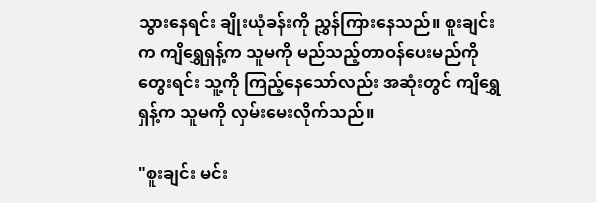သွားနေရင်း ချိုးယုံခန်းကို ညွှန်ကြားနေသည်။ စူးချင်းက ကျိရွှေရှန့်က သူမကို မည်သည့်တာဝန်ပေးမည်ကို တွေးရင်း သူ့ကို ကြည့်နေသော်လည်း အဆုံးတွင် ကျိရွှေရှန့်က သူမကို လှမ်းမေးလိုက်သည်။

"စူးချင်း မင်း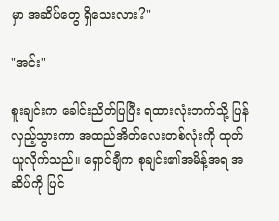မှာ အဆိပ်တွေ ရှိသေးလား?"

"အင်း"

စူးချင်းက ခေါင်းညိတ်ပြပြီး ရထားလုံးဘက်သို့ ပြန်လှည့်သွားကာ အထည်အိတ်လေးတစ်လုံးကို ထုတ်ယူလိုက်သည်။ ရှောင်ချီက စုချင်း၏အမိန့်အရ အဆိပ်ကို ပြင်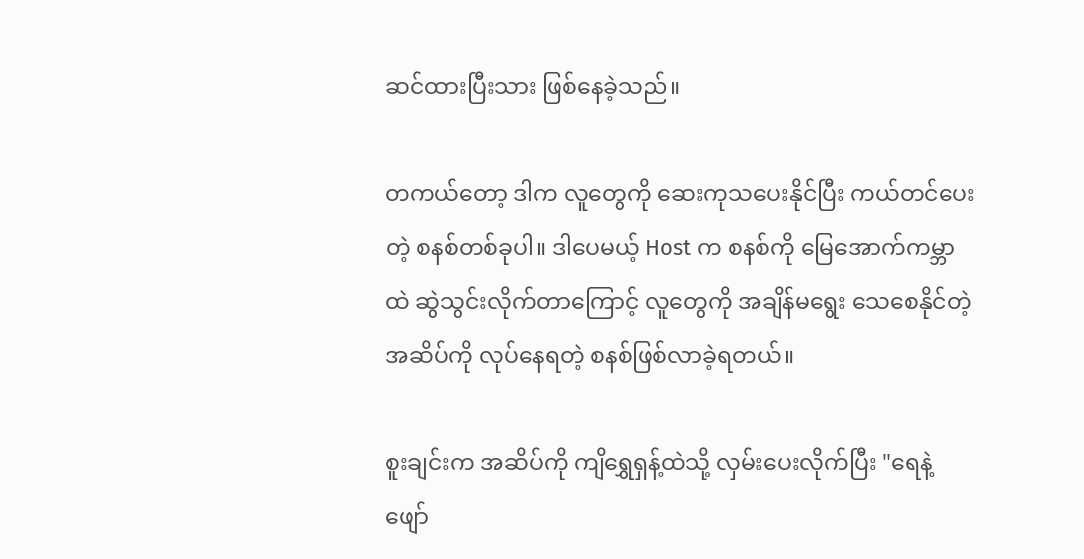ဆင်ထားပြီးသား ဖြစ်နေခဲ့သည်။

တကယ်တော့ ဒါက လူတွေကို ဆေးကုသပေးနိုင်ပြီး ကယ်တင်ပေးတဲ့ စနစ်တစ်ခုပါ။ ဒါပေမယ့် Host က စနစ်ကို မြေအောက်ကမ္ဘာထဲ ဆွဲသွင်းလိုက်တာကြောင့် လူတွေကို အချိန်မရွေး သေစေနိုင်တဲ့ အဆိပ်ကို လုပ်နေရတဲ့ စနစ်ဖြစ်လာခဲ့ရတယ်။

စူးချင်းက အဆိပ်ကို ကျိရွှေရှန့်ထဲသို့ လှမ်းပေးလိုက်ပြီး "ရေနဲ့ ဖျော်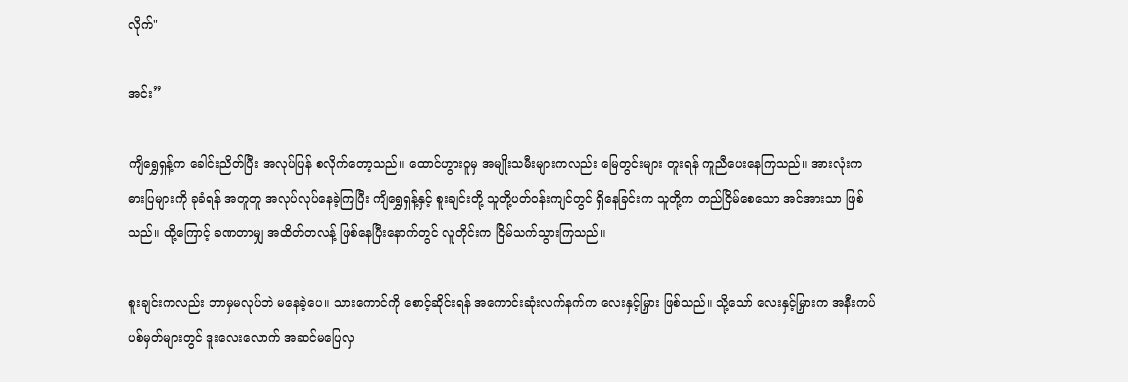လိုက်"

အင်း”

ကျိရွှေရှန့်က ခေါင်းညိတ်ပြီး အလုပ်ပြန် စလိုက်တော့သည်။ ထောင်ဟွားဝူမှ အမျိုးသမီးများကလည်း မြေတွင်းများ တူးရန် ကူညီပေးနေကြသည်။ အားလုံးက ဓားပြများကို ခုခံရန် အတူတူ အလုပ်လုပ်နေခဲ့ကြပြီး ကျိရွှေရှန့်နှင့် စူးချင်းတို့ သူတို့ပတ်ဝန်းကျင်တွင် ရှိနေခြင်းက သူတို့က တည်ငြိမ်စေသော အင်အားသာ ဖြစ်သည်။ ထို့ကြောင့် ခဏတာမျှ အထိတ်တလန့် ဖြစ်နေပြီးနောက်တွင် လူတိုင်းက ငြိမ်သက်သွားကြသည်။

စူးချင်းကလည်း ဘာမှမလုပ်ဘဲ မနေခဲ့ပေ။ သားကောင်ကို စောင့်ဆိုင်းရန် အကောင်းဆုံးလက်နက်က လေးနှင့်မြှား ဖြစ်သည်။ သို့သော် လေးနှင့်မြှားက အနီးကပ်ပစ်မှတ်များတွင် ဒူးလေးလောက် အဆင်မပြေလှ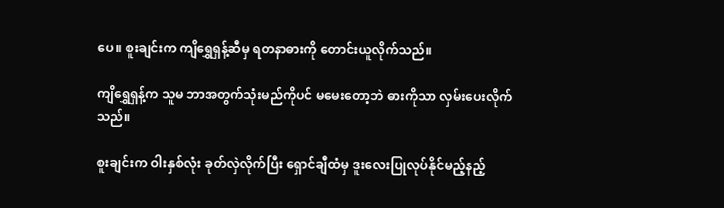ပေ။ စူးချင်းက ကျိရွှေရှန့်ဆီမှ ရတနာဓားကို တောင်းယူလိုက်သည်။

ကျိရွှေရှန့်က သူမ ဘာအတွက်သုံးမည်ကိုပင် မမေးတော့ဘဲ ဓားကိုသာ လှမ်းပေးလိုက်သည်။

စူးချင်းက ဝါးနှစ်လုံး ခုတ်လှဲလိုက်ပြီး ရှောင်ချီထံမှ ဒူးလေးပြုလုပ်နိုင်မည့်နည့်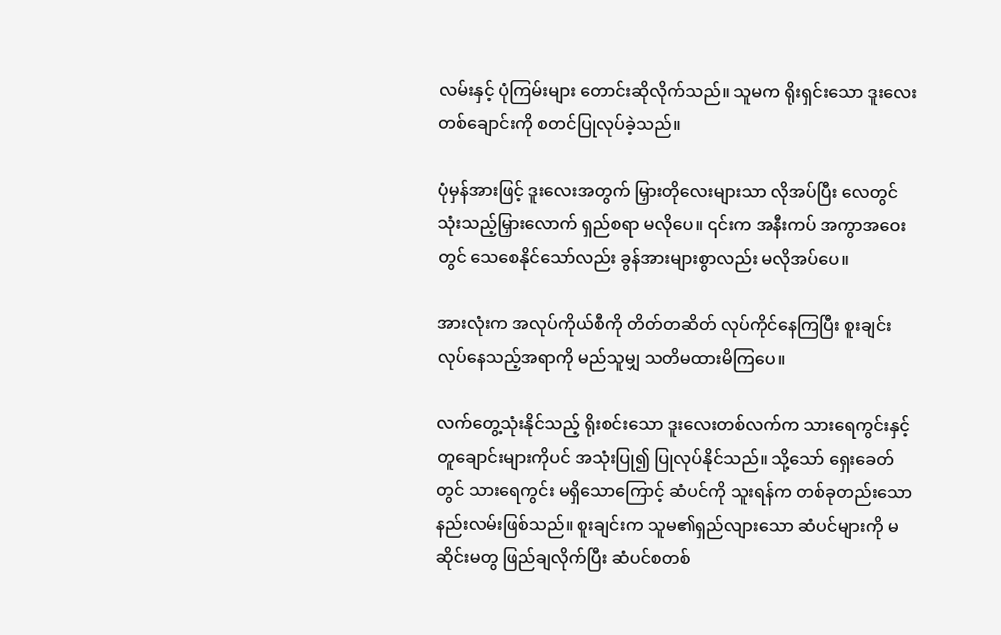လမ်းနှင့် ပုံကြမ်းများ တောင်းဆိုလိုက်သည်။ သူမက ရိုးရှင်းသော ဒူးလေးတစ်ချောင်းကို စတင်ပြုလုပ်ခဲ့သည်။

ပုံမှန်အားဖြင့် ဒူးလေးအတွက် မြှားတိုလေးများသာ လိုအပ်ပြီး လေတွင် သုံးသည့်မြှားလောက် ရှည်စရာ မလိုပေ။ ၎င်းက အနီးကပ် အကွာအဝေးတွင် သေစေနိုင်သော်လည်း ခွန်အားများစွာလည်း မလိုအပ်ပေ။

အားလုံးက အလုပ်ကိုယ်စီကို တိတ်တဆိတ် လုပ်ကိုင်နေကြပြီး စူးချင်း လုပ်နေသည့်အရာကို မည်သူမျှ သတိမထားမိကြပေ။

လက်တွေ့သုံးနိုင်သည့် ရိုးစင်းသော ဒူးလေးတစ်လက်က သားရေကွင်းနှင့် တူချောင်းများကိုပင် အသုံးပြု၍ ပြုလုပ်နိုင်သည်။ သို့သော် ရှေးခေတ်တွင် သားရေကွင်း မရှိသောကြောင့် ဆံပင်ကို သူးရန်က တစ်ခုတည်းသော နည်းလမ်းဖြစ်သည်။ စူးချင်းက သူမ၏ရှည်လျားသော ဆံပင်များကို မဆိုင်းမတွ ဖြည်ချလိုက်ပြီး ဆံပင်စတစ်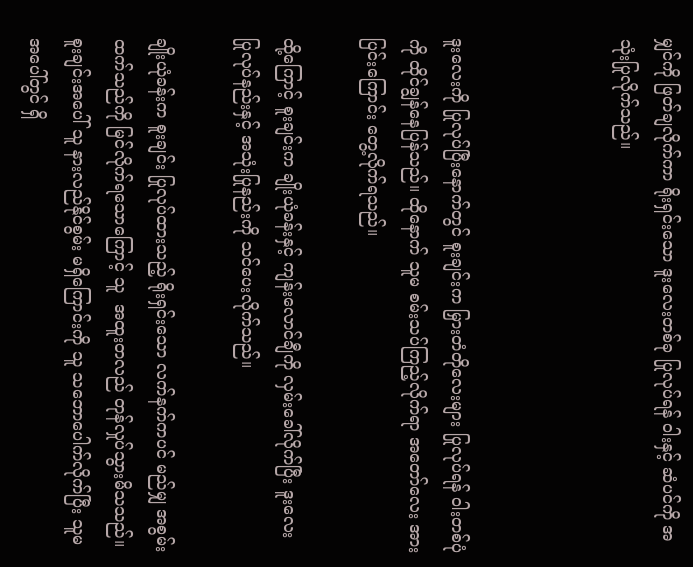မျှင်ကို ဖြတ်ချလိုက်ကာ ရိုးရှင်းသော ဒူးလေးတစ်ခု ပြုလုပ်ရန် ဝါးနှင့် ဆံပင်ကို အသုံးပြုလိုက်သည်။



ဒူးလေးကို ပြုလုပ်ပြီးနောက်တွင် စူးချင်းက မြှားတံတိုလေးများ ပြုလုပ်ရန် ဝါးတစ်ပုံကို ထိုင်ချွန်နေပြန်သည်။ ထိုနောက် သူမ စမ်းသပ်ကြည့်လိုက်ရာ အတော်လေး အားပြင်းကြောင်း တွေ့လိုက်ရသည်။

ထို့ကြောင့် စူးချင်းက ချိုးယုံခန်းနှင့် ကျန်းလောင်ချီကို လှမ်းခေါ်လိုက်ပြီး ဒူးလေး ပြုလုပ်နည်းနှင့် အသုံးပြုနည်းကို သင်ပေးလိုက်သည်။

ချိုးယုံခန်းက စူးချင်း ပြုလုပ်ထားသည့် ရိုးရှင်းသော လက်နက်ကပင် မည်မျှ အစွမ်းထက်သည်ကို မြင်လိုက်ရသောကြောင့် သူ  အထူးတလည် တုန်လှုပ်သွားမိသသည်။ စူးချင်းအပေါ် သူ နားလည်နိုင်စွမ်း မရှိကြောင်းကို သူ သဘောပေါက်လိုက်ပြီး သူမအပေါ်တွင် ရှိ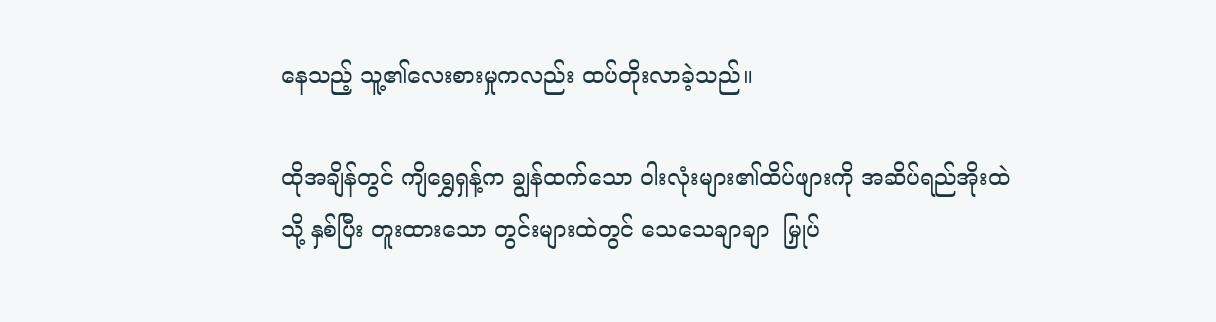နေသည့် သူ့၏လေးစားမှုကလည်း ထပ်တိုးလာခဲ့သည်။

ထိုအချိန်တွင် ကျိရွှေရှန့်က ချွန်ထက်သော ဝါးလုံးများ၏ထိပ်ဖျားကို အဆိပ်ရည်အိုးထဲသို့ နှစ်ပြီး တူးထားသော တွင်းများထဲတွင် သေသေချာချာ  မြှုပ်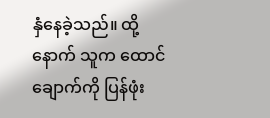နှံနေခဲ့သည်။ ထို့နောက် သူက ထောင်ချောက်ကို ပြန်ဖုံး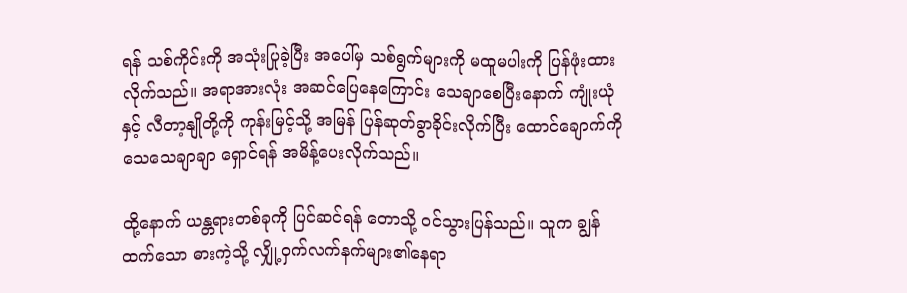ရန် သစ်ကိုင်းကို အသုံးပြုခဲ့ပြီး အပေါ်မှ သစ်ရွက်များကို မထူမပါးကို ပြန်ဖုံးထားလိုက်သည်။ အရာအားလုံး အဆင်ပြေနေကြောင်း သေချာစေပြီးနောက် ကျုံးယုံနှင့် လီတာ့နျိုတို့ကို ကုန်းမြင့်သို့ အမြန် ပြန်ဆုတ်ခွာခိုင်းလိုက်ပြီး ထောင်ချောက်ကို သေသေချာချာ ရှောင်ရန် အမိန့်ပေးလိုက်သည်။

ထို့နောက် ယန္တရားတစ်ခုကို ပြင်ဆင်ရန် တောသို့ ဝင်သွားပြန်သည်။ သူက ချွန်ထက်သော ဓားကဲ့သို့ လျှို့ဝှက်လက်နက်များ၏နေရာ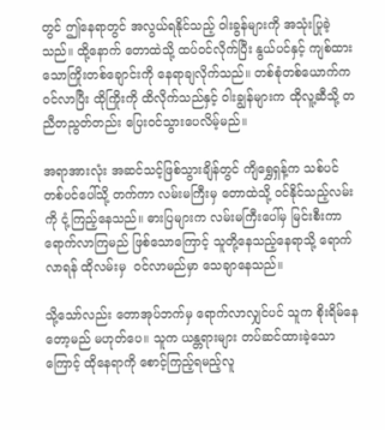တွင် ဤနေရာတွင် အလွယ်ရနိုင်သည့် ဝါးခွန်များကို အသုံးပြုခဲ့သည်။ ထို့နောက် တောထဲသို့ ထပ်ဝင်လိုက်ပြီး နွယ်ပင်နှင့် ကျစ်ထားသောကြိုးတစ်ချောင်းကို နေရာချလိုက်သည်။ တစ်စုံတစ်ယောက်က ဝင်လာပြီး ထိုကြိုးကို ထိလိုက်သည်နှင့် ဝါးချွန်များက ထိုလူ့ဆီသို့ တညီတညွတ်တည်း ပြေးဝင်သွားပေလိမ့်မည်။

အရာအားလုံး အဆင်သင့်ဖြစ်သွားချိန်တွင် ကျိရွှေရှန့်က သစ်ပင်တစ်ပင်ပေါ်သို့ တက်ကာ လမ်းမကြီးမှ တောထဲသို့ ဝင်နိုင်သည့်လမ်းကို ငုံ့ကြည့်နေသည်။ ဓားပြများက လမ်းမကြီးပေါ်မှ မြင်းစီးကာ ရောက်လာကြမည် ဖြစ်သောကြောင့် သူတို့နေသည့်နေရာသို့ ရောက်လာရန် ထိုလမ်းမှ  ဝင်လာမည်မှာ သေချာနေသည်။

သို့သော်လည်း တောအုပ်ဘက်မှ ရောက်လာလျှင်ပင် သူက စိုးရိမ်နေတော့မည် မဟုတ်ပေ။ သူက ယန္တရားများ တပ်ဆင်ထားခဲ့သောကြောင့် ထိုနေရာကို စောင့်ကြည့်ရမည့်လူ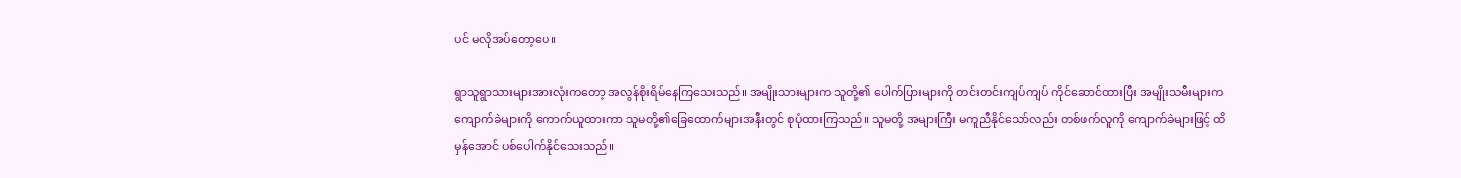ပင် မလိုအပ်တော့ပေ။

ရွာသူရွာသားများအားလုံးကတော့ အလွန်စိုးရိမ်နေကြသေးသည်။ အမျိုးသားများက သူတို့၏ ပေါက်ပြားများကို တင်းတင်းကျပ်ကျပ် ကိုင်ဆောင်ထားပြီး အမျိုးသမီးများက ကျောက်ခဲများကို ကောက်ယူထားကာ သူမတို့၏ခြေထောက်များအနီးတွင် စုပုံထားကြသည်။ သူမတို့ အများကြီး မကူညီနိုင်သော်လည်း တစ်ဖက်လူကို ကျောက်ခဲများဖြင့် ထိမှန်အောင် ပစ်ပေါက်နိုင်သေးသည်။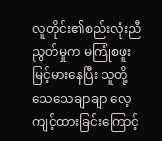လူတိုင်း၏စည်းလုံးညီညွတ်မှုက မကြုံစဖူး မြင့်မားနေပြီး သူတို့သေသေချာချာ လေ့ကျင့်ထားခြင်းကြောင့်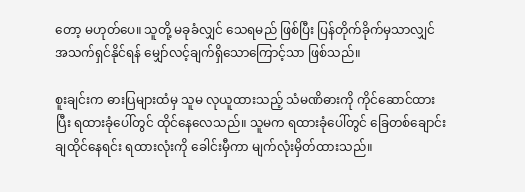တော့ မဟုတ်ပေ။ သူတို့ မခုခံလျှင် သေရမည် ဖြစ်ပြီး ပြန်တိုက်ခိုက်မှသာလျှင် အသက်ရှင်နိုင်ရန် မျှော်လင့်ချက်ရှိသောကြောင့်သာ ဖြစ်သည်။

စူးချင်းက ဓားပြများထံမှ သူမ လုယူထားသည့် သံမဏိဓားကို ကိုင်ဆောင်ထားပြီး ရထားခုံပေါ်တွင် ထိုင်နေလေသည်။ သူမက ရထားခုံပေါ်တွင် ခြေတစ်ချောင်း ချထိုင်နေရင်း ရထားလုံးကို ခေါင်းမှီကာ မျက်လုံးမှိတ်ထားသည်။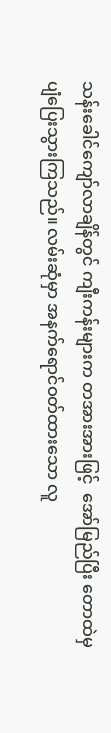သန်းခေါင်ကျော်လာချိန်တွင် ကျီးကန်းများက တအားအားဖြင့်  အော်မြည်ပြီး တောထဲမှ ပျံပြေးသွားကြသည်။ လမ်းဆုံမှာ အနက်ရောင်ဝတ်ထားသော လူ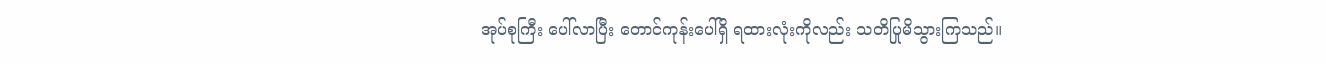အုပ်စုကြီး ပေါ်လာပြီး တောင်ကုန်းပေါ်ရှိ ရထားလုံးကိုလည်း သတိပြုမိသွားကြသည်။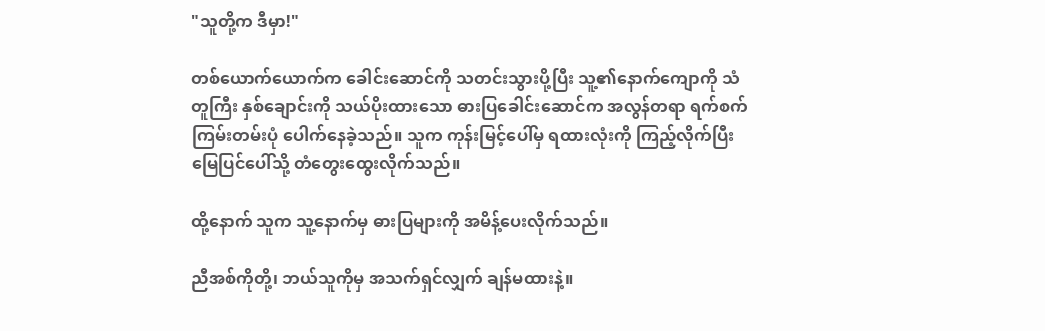"သူတို့က ဒီမှာ!"

တစ်ယောက်ယောက်က ခေါင်းဆောင်ကို သတင်းသွားပို့ပြီး သူ့၏နောက်ကျောကို သံတူကြီး နှစ်ချောင်းကို သယ်ပိုးထားသော ဓားပြခေါင်းဆောင်က အလွန်တရာ ရက်စက်ကြမ်းတမ်းပုံ ပေါက်နေခဲ့သည်။ သူက ကုန်းမြင့်ပေါ်မှ ရထားလုံးကို ကြည့်လိုက်ပြီး မြေပြင်ပေါ်သို့ တံတွေးထွေးလိုက်သည်။

ထို့နောက် သူက သူ့နောက်မှ ဓားပြများကို အမိန့်ပေးလိုက်သည်။

ညီအစ်ကိုတို့၊ ဘယ်သူကိုမှ အသက်ရှင်လျှက် ချန်မထားနဲ့။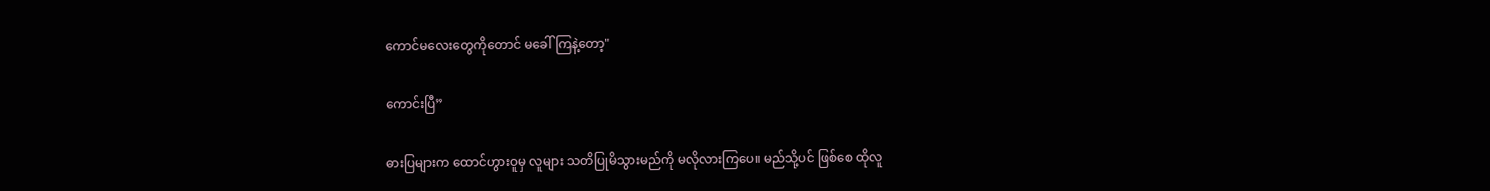ကောင်မလေးတွေကိုတောင် မခေါ်ကြနဲ့တော့"

ကောင်းပြီ”

ဓားပြများက ထောင်ဟွားဝူမှ လူများ သတိပြုမိသွားမည်ကို မလိုလားကြပေ။ မည်သို့ပင် ဖြစ်စေ ထိုလူ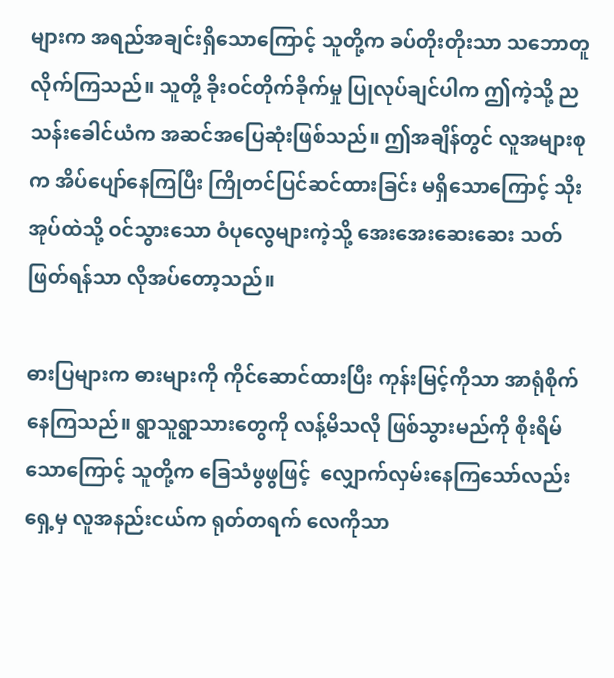များက အရည်အချင်းရှိသောကြောင့် သူတို့က ခပ်တိုးတိုးသာ သဘောတူလိုက်ကြသည်။ သူတို့ ခိုးဝင်တိုက်ခိုက်မှု ပြုလုပ်ချင်ပါက ဤကဲ့သို့ ညသန်းခေါင်ယံက အဆင်အပြေဆုံးဖြစ်သည်။ ဤအချိန်တွင် လူအများစုက အိပ်ပျော်နေကြပြီး ကြိုတင်ပြင်ဆင်ထားခြင်း မရှိသောကြောင့် သိုးအုပ်ထဲသို့ ဝင်သွားသော ဝံပုလွေများကဲ့သို့ အေးအေးဆေးဆေး သတ်ဖြတ်ရန်သာ လိုအပ်တော့သည်။

ဓားပြများက ဓားများကို ကိုင်ဆောင်ထားပြီး ကုန်းမြင့်ကိုသာ အာရုံစိုက်နေကြသည်။ ရွာသူရွာသားတွေကို လန့်မိသလို ဖြစ်သွားမည်ကို စိုးရိမ်သောကြောင့် သူတို့က ခြေသံဖွဖွဖြင့်  လျှောက်လှမ်းနေကြသော်လည်း ရှေ့မှ လူအနည်းငယ်က ရုတ်တရက် လေကိုသာ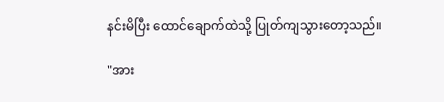နင်းမိပြီး ထောင်ချောက်ထဲသို့ ပြုတ်ကျသွားတော့သည်။

"အား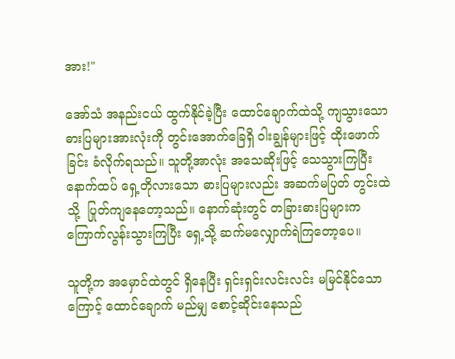အား!"

အော်သံ အနည်းငယ် ထွက်နိုင်ခဲ့ပြီး ထောင်ချောက်ထဲသို့ ကျသွားသော ဓားပြများအားလုံးကို တွင်းအောက်ခြေရှိ ဝါးချွန်များဖြင့် ထိုးဖောက်ခြင်း ခံလိုက်ရသည်။ သူတို့အာလုံး အသေဆိုးဖြင့် သေသွားကြပြီး နောက်ထပ် ရှေ့တိုလားသော ဓားပြများလည်း အဆက်မပြတ် တွင်းထဲသို့  ပြုတ်ကျနေတော့သည်။ နောက်ဆုံးတွင် တခြားဓားပြများက ကြောက်လွန်းသွားကြပြီး ရှေ့သို့ ဆက်မလျှောက်ရဲကြတော့ပေ။

သူတို့က အမှောင်ထဲတွင် ရှိနေပြီး ရှင်းရှင်းလင်းလင်း မမြင်နိုင်သောကြောင့် ထောင်ချောက် မည်မျှ စောင့်ဆိုင်းနေသည်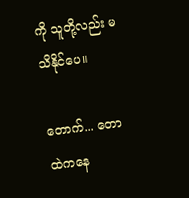ကို သူတို့လည်း မသိနိုင်ပေ။

တောက်... တောထဲကနေ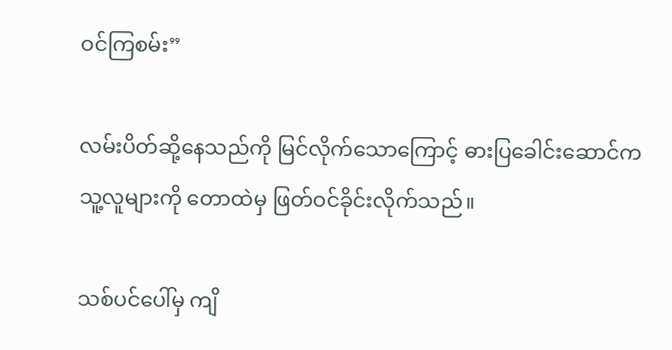ဝင်ကြစမ်း”

လမ်းပိတ်ဆို့နေသည်ကို မြင်လိုက်သောကြောင့် ဓားပြခေါင်းဆောင်က သူ့လူများကို တောထဲမှ ဖြတ်ဝင်ခိုင်းလိုက်သည်။

သစ်ပင်ပေါ်မှ ကျိ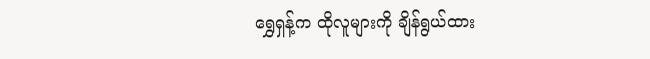ရွှေရှန့်က ထိုလူများကို ချိန်ရွယ်ထား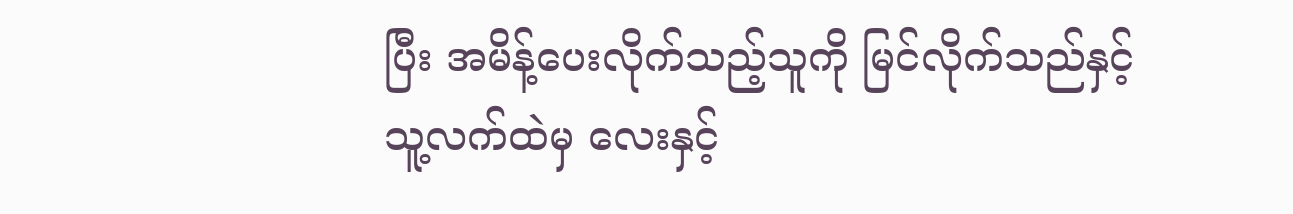ပြီး အမိန့်ပေးလိုက်သည့်သူကို မြင်လိုက်သည်နှင့် သူ့လက်ထဲမှ လေးနှင့်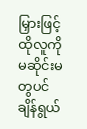မြှားဖြင့် ထိုလူကို  မဆိုင်းမတွပင် ချိန်ရွယ်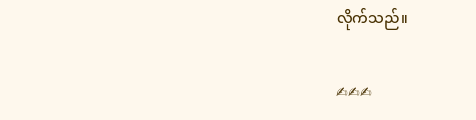လိုက်သည်။

✍✍✍